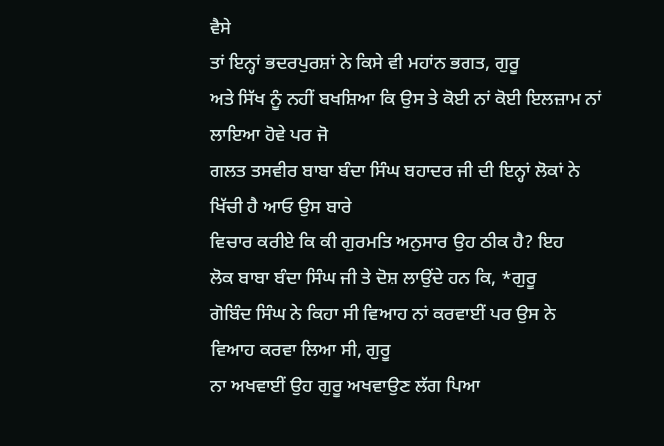ਵੈਸੇ
ਤਾਂ ਇਨ੍ਹਾਂ ਭਦਰਪੁਰਸ਼ਾਂ ਨੇ ਕਿਸੇ ਵੀ ਮਹਾਂਨ ਭਗਤ, ਗੁਰੂ
ਅਤੇ ਸਿੱਖ ਨੂੰ ਨਹੀਂ ਬਖਸ਼ਿਆ ਕਿ ਉਸ ਤੇ ਕੋਈ ਨਾਂ ਕੋਈ ਇਲਜ਼ਾਮ ਨਾਂ ਲਾਇਆ ਹੋਵੇ ਪਰ ਜੋ
ਗਲਤ ਤਸਵੀਰ ਬਾਬਾ ਬੰਦਾ ਸਿੰਘ ਬਹਾਦਰ ਜੀ ਦੀ ਇਨ੍ਹਾਂ ਲੋਕਾਂ ਨੇ ਖਿੱਚੀ ਹੈ ਆਓ ਉਸ ਬਾਰੇ
ਵਿਚਾਰ ਕਰੀਏ ਕਿ ਕੀ ਗੁਰਮਤਿ ਅਨੁਸਾਰ ਉਹ ਠੀਕ ਹੈ? ਇਹ
ਲੋਕ ਬਾਬਾ ਬੰਦਾ ਸਿੰਘ ਜੀ ਤੇ ਦੋਸ਼ ਲਾਉਂਦੇ ਹਨ ਕਿ, *ਗੁਰੂ
ਗੋਬਿੰਦ ਸਿੰਘ ਨੇ ਕਿਹਾ ਸੀ ਵਿਆਹ ਨਾਂ ਕਰਵਾਈਂ ਪਰ ਉਸ ਨੇ ਵਿਆਹ ਕਰਵਾ ਲਿਆ ਸੀ, ਗੁਰੂ
ਨਾ ਅਖਵਾਈਂ ਉਹ ਗੁਰੂ ਅਖਵਾਉਣ ਲੱਗ ਪਿਆ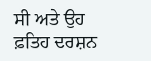ਸੀ ਅਤੇ ਉਹ ਫ਼ਤਿਹ ਦਰਸ਼ਨ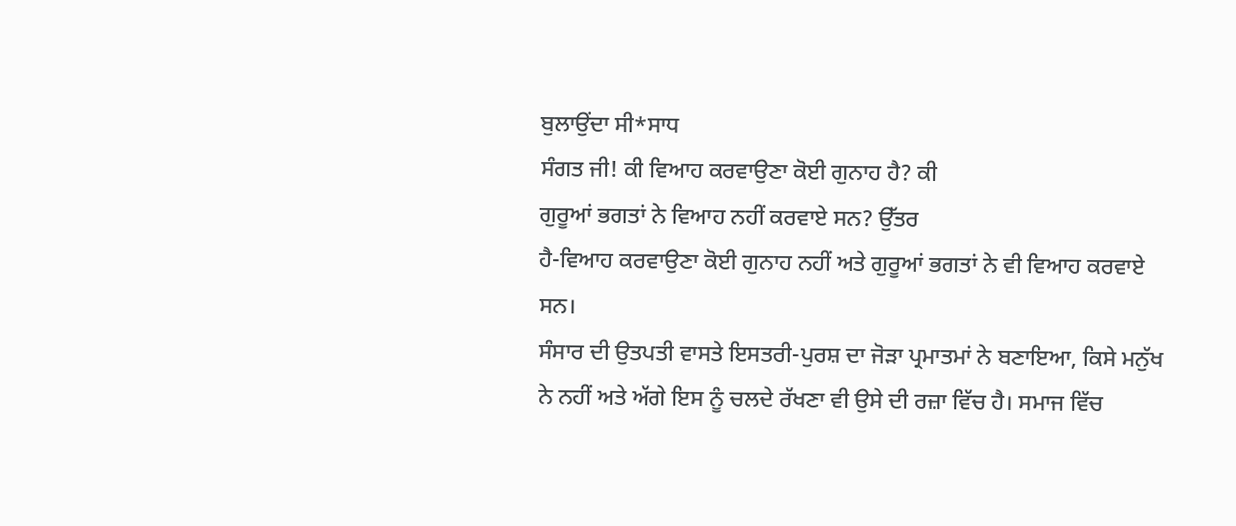ਬੁਲਾਉਂਦਾ ਸੀ*ਸਾਧ
ਸੰਗਤ ਜੀ! ਕੀ ਵਿਆਹ ਕਰਵਾਉਣਾ ਕੋਈ ਗੁਨਾਹ ਹੈ? ਕੀ
ਗੁਰੂਆਂ ਭਗਤਾਂ ਨੇ ਵਿਆਹ ਨਹੀਂ ਕਰਵਾਏ ਸਨ? ਉੱਤਰ
ਹੈ-ਵਿਆਹ ਕਰਵਾਉਣਾ ਕੋਈ ਗੁਨਾਹ ਨਹੀਂ ਅਤੇ ਗੁਰੂਆਂ ਭਗਤਾਂ ਨੇ ਵੀ ਵਿਆਹ ਕਰਵਾਏ ਸਨ।
ਸੰਸਾਰ ਦੀ ਉਤਪਤੀ ਵਾਸਤੇ ਇਸਤਰੀ-ਪੁਰਸ਼ ਦਾ ਜੋੜਾ ਪ੍ਰਮਾਤਮਾਂ ਨੇ ਬਣਾਇਆ, ਕਿਸੇ ਮਨੁੱਖ
ਨੇ ਨਹੀਂ ਅਤੇ ਅੱਗੇ ਇਸ ਨੂੰ ਚਲਦੇ ਰੱਖਣਾ ਵੀ ਉਸੇ ਦੀ ਰਜ਼ਾ ਵਿੱਚ ਹੈ। ਸਮਾਜ ਵਿੱਚ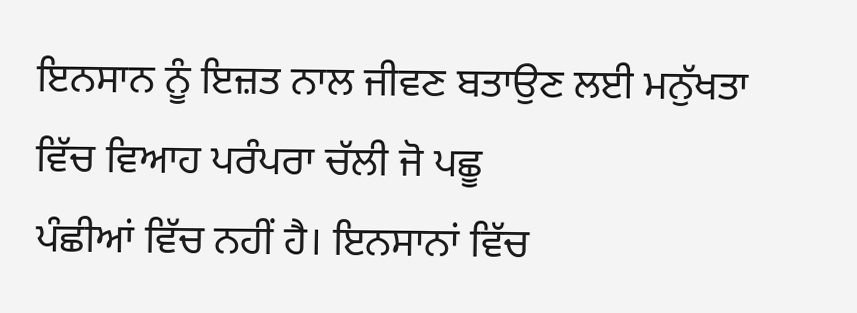ਇਨਸਾਨ ਨੂੰ ਇਜ਼ਤ ਨਾਲ ਜੀਵਣ ਬਤਾਉਣ ਲਈ ਮਨੁੱਖਤਾ ਵਿੱਚ ਵਿਆਹ ਪਰੰਪਰਾ ਚੱਲੀ ਜੋ ਪਛੂ
ਪੰਛੀਆਂ ਵਿੱਚ ਨਹੀਂ ਹੈ। ਇਨਸਾਨਾਂ ਵਿੱਚ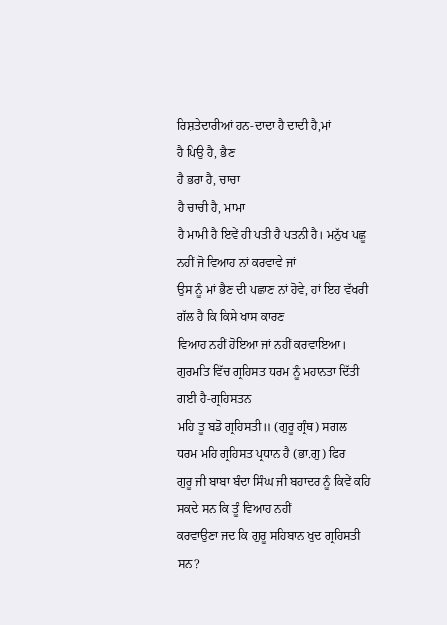ਰਿਸ਼ਤੇਦਾਰੀਆਂ ਹਨ-ਦਾਦਾ ਹੈ ਦਾਦੀ ਹੈ,ਮਾਂ
ਹੈ ਪਿਉ ਹੈ, ਭੈਣ
ਹੈ ਭਰਾ ਹੈ, ਚਾਚਾ
ਹੈ ਚਾਚੀ ਹੈ, ਮਾਮਾ
ਹੈ ਮਾਮੀ ਹੈ ਇਵੇਂ ਹੀ ਪਤੀ ਹੈ ਪਤਨੀ ਹੈ। ਮਨੁੱਖ ਪਛੂ ਨਹੀਂ ਜੋ ਵਿਆਹ ਨਾਂ ਕਰਵਾਵੇ ਜਾਂ
ਉਸ ਨੂੰ ਮਾਂ ਭੈਣ ਦੀ ਪਛਾਣ ਨਾਂ ਹੋਵੇ, ਹਾਂ ਇਹ ਵੱਖਰੀ ਗੱਲ ਹੈ ਕਿ ਕਿਸੇ ਖਾਸ ਕਾਰਣ
ਵਿਆਹ ਨਹੀਂ ਹੋਇਆ ਜਾਂ ਨਹੀਂ ਕਰਵਾਇਆ।
ਗੁਰਮਤਿ ਵਿੱਚ ਗ੍ਰਹਿਸਤ ਧਰਮ ਨੂੰ ਮਹਾਨਤਾ ਦਿੱਤੀ ਗਈ ਹੈ-ਗ੍ਰਹਿਸਤਨ
ਮਹਿ ਤੂ ਬਡੋ ਗ੍ਰਹਿਸਤੀ॥ (ਗੁਰੂ ਗ੍ਰੰਥ) ਸਗਲ
ਧਰਮ ਮਹਿ ਗ੍ਰਹਿਸਤ ਪ੍ਰਧਾਨ ਹੈ (ਭਾ.ਗੁ) ਫਿਰ
ਗੁਰੂ ਜੀ ਬਾਬਾ ਬੰਦਾ ਸਿੰਘ ਜੀ ਬਹਾਦਰ ਨੂੰ ਕਿਵੇਂ ਕਹਿ ਸਕਦੇ ਸਨ ਕਿ ਤੂੰ ਵਿਆਹ ਨਹੀਂ
ਕਰਵਾਉਣਾ ਜਦ ਕਿ ਗੁਰੂ ਸਹਿਬਾਨ ਖੁਦ ਗ੍ਰਹਿਸਤੀ ਸਨ?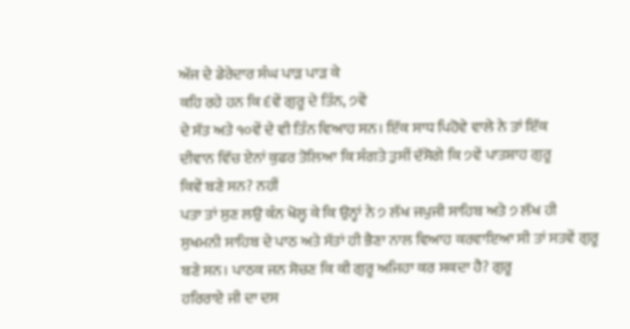ਅੱਜ ਦੇ ਡੇਰੇਦਾਰ ਸੰਘ ਪਾੜ ਪਾੜ ਕੇ
ਕਹਿ ਰਹੇ ਹਨ ਕਿ ੬ਵੇਂ ਗੁਰੂ ਦੇ ਤਿੰਨ, ੭ਵੇਂ
ਦੇ ਸੱਤ ਅਤੇ ੧੦ਵੇਂ ਦੇ ਵੀ ਤਿੰਨ ਵਿਆਹ ਸਨ। ਇੱਕ ਸਾਧ ਪਿਹੋਵੇ ਵਾਲੇ ਨੇ ਤਾਂ ਇੱਕ
ਦੀਵਾਨ ਵਿੱਚ ਏਨਾਂ ਕੁਫਰ ਤੋਲਿਆ ਕਿ ਸੰਗਤੇ ਤੁਸੀਂ ਦੱਸੋਗੇ ਕਿ ੭ਵੇਂ ਪਾਤਸ਼ਾਹ ਗੁਰੂ
ਕਿਵੇਂ ਬਣੇ ਸਨ? ਨਹੀਂ
ਪਤਾ ਤਾਂ ਸੁਣ ਲਉ ਕੰਨ ਖੋਲ੍ਹ ਕੇ ਕਿ ਉਨ੍ਹਾਂ ਨੇ ੭ ਲੱਖ ਜਪੁਜੀ ਸਾਹਿਬ ਅਤੇ ੭ ਲੱਖ ਹੀ
ਸੁਖਮਨੀ ਸਾਹਿਬ ਦੇ ਪਾਠ ਅਤੇ ਸੱਤਾਂ ਹੀ ਭੈਣਾ ਨਾਲ ਵਿਆਹ ਕਰਵਾਇਆ ਸੀ ਤਾਂ ਸਤਵੇਂ ਗੁਰੂ
ਬਣੇ ਸਨ। ਪਾਠਕ ਜਨ ਸੋਚਣ ਕਿ ਕੀ ਗੁਰੂ ਅਜਿਹਾ ਕਰ ਸਕਦਾ ਹੈ? ਗੁਰੂ
ਹਰਿਰਾਏ ਜੀ ਦਾ ਦਸ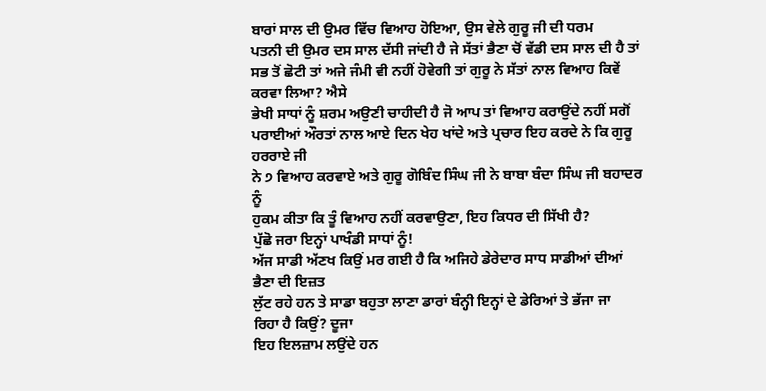ਬਾਰਾਂ ਸਾਲ ਦੀ ਉਮਰ ਵਿੱਚ ਵਿਆਹ ਹੋਇਆ, ਉਸ ਵੇਲੇ ਗੁਰੂ ਜੀ ਦੀ ਧਰਮ
ਪਤਨੀ ਦੀ ਉਮਰ ਦਸ ਸਾਲ ਦੱਸੀ ਜਾਂਦੀ ਹੈ ਜੇ ਸੱਤਾਂ ਭੈਣਾ ਚੋਂ ਵੱਡੀ ਦਸ ਸਾਲ ਦੀ ਹੈ ਤਾਂ
ਸਭ ਤੋਂ ਛੋਟੀ ਤਾਂ ਅਜੇ ਜੰਮੀ ਵੀ ਨਹੀਂ ਹੋਵੇਗੀ ਤਾਂ ਗੁਰੂ ਨੇ ਸੱਤਾਂ ਨਾਲ ਵਿਆਹ ਕਿਵੇਂ
ਕਰਵਾ ਲਿਆ? ਐਸੇ
ਭੇਖੀ ਸਾਧਾਂ ਨੂੰ ਸ਼ਰਮ ਅਉਣੀ ਚਾਹੀਦੀ ਹੈ ਜੋ ਆਪ ਤਾਂ ਵਿਆਹ ਕਰਾਉਂਦੇ ਨਹੀਂ ਸਗੋਂ
ਪਰਾਈਆਂ ਔਰਤਾਂ ਨਾਲ ਆਏ ਦਿਨ ਖੇਹ ਖਾਂਦੇ ਅਤੇ ਪ੍ਰਚਾਰ ਇਹ ਕਰਦੇ ਨੇ ਕਿ ਗੁਰੂ ਹਰਰਾਏ ਜੀ
ਨੇ ੭ ਵਿਆਹ ਕਰਵਾਏ ਅਤੇ ਗੁਰੂ ਗੋਬਿੰਦ ਸਿੰਘ ਜੀ ਨੇ ਬਾਬਾ ਬੰਦਾ ਸਿੰਘ ਜੀ ਬਹਾਦਰ ਨੂੰ
ਹੁਕਮ ਕੀਤਾ ਕਿ ਤੂੰ ਵਿਆਹ ਨਹੀਂ ਕਰਵਾਉਣਾ, ਇਹ ਕਿਧਰ ਦੀ ਸਿੱਖੀ ਹੈ?
ਪੁੱਛੋ ਜਰਾ ਇਨ੍ਹਾਂ ਪਾਖੰਡੀ ਸਾਧਾਂ ਨੂੰ!
ਅੱਜ ਸਾਡੀ ਅੱਣਖ ਕਿਉਂ ਮਰ ਗਈ ਹੈ ਕਿ ਅਜਿਹੇ ਡੇਰੇਦਾਰ ਸਾਧ ਸਾਡੀਆਂ ਦੀਆਂ ਭੈਣਾ ਦੀ ਇਜ਼ਤ
ਲੁੱਟ ਰਹੇ ਹਨ ਤੇ ਸਾਡਾ ਬਹੁਤਾ ਲਾਣਾ ਡਾਰਾਂ ਬੰਨ੍ਹੀ ਇਨ੍ਹਾਂ ਦੇ ਡੇਰਿਆਂ ਤੇ ਭੱਜਾ ਜਾ
ਰਿਹਾ ਹੈ ਕਿਉਂ? ਦੂਜਾ
ਇਹ ਇਲਜ਼ਾਮ ਲਉਂਦੇ ਹਨ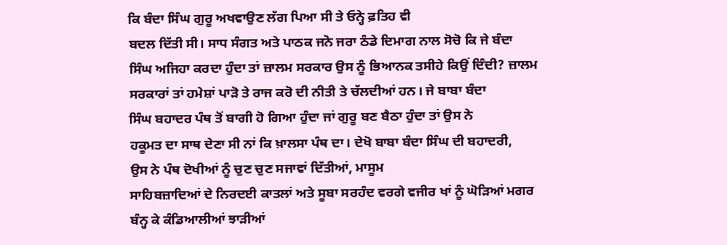ਕਿ ਬੰਦਾ ਸਿੰਘ ਗੁਰੂ ਅਖਵਾਉਣ ਲੱਗ ਪਿਆ ਸੀ ਤੇ ਓਨ੍ਹੇ ਫ਼ਤਿਹ ਵੀ
ਬਦਲ ਦਿੱਤੀ ਸੀ। ਸਾਧ ਸੰਗਤ ਅਤੇ ਪਾਠਕ ਜਨੋ ਜਰਾ ਠੰਡੇ ਦਿਮਾਗ ਨਾਲ ਸੋਚੋ ਕਿ ਜੇ ਬੰਦਾ
ਸਿੰਘ ਅਜਿਹਾ ਕਰਦਾ ਹੁੰਦਾ ਤਾਂ ਜ਼ਾਲਮ ਸਰਕਾਰ ਉਸ ਨੂੰ ਭਿਆਨਕ ਤਸੀਹੇ ਕਿਉਂ ਦਿੰਦੀ? ਜ਼ਾਲਮ
ਸਰਕਾਰਾਂ ਤਾਂ ਹਮੇਸ਼ਾਂ ਪਾੜੋ ਤੇ ਰਾਜ ਕਰੋ ਦੀ ਨੀਤੀ ਤੇ ਚੱਲਦੀਆਂ ਹਨ। ਜੇ ਬਾਬਾ ਬੰਦਾ
ਸਿੰਘ ਬਹਾਦਰ ਪੰਥ ਤੋਂ ਬਾਗੀ ਹੋ ਗਿਆ ਹੁੰਦਾ ਜਾਂ ਗੁਰੂ ਬਣ ਬੈਠਾ ਹੁੰਦਾ ਤਾਂ ਉਸ ਨੇ
ਹਕੂਮਤ ਦਾ ਸਾਥ ਦੇਣਾ ਸੀ ਨਾਂ ਕਿ ਖ਼ਾਲਸਾ ਪੰਥ ਦਾ। ਦੇਖੋ ਬਾਬਾ ਬੰਦਾ ਸਿੰਘ ਦੀ ਬਹਾਦਰੀ,
ਉਸ ਨੇ ਪੰਥ ਦੋਖੀਆਂ ਨੂੰ ਚੁਣ ਚੁਣ ਸਜਾਵਾਂ ਦਿੱਤੀਆਂ, ਮਾਸੂਮ
ਸਾਹਿਬਜ਼ਾਦਿਆਂ ਦੇ ਨਿਰਦਈ ਕਾਤਲਾਂ ਅਤੇ ਸੂਬਾ ਸਰਹੰਦ ਵਰਗੇ ਵਜੀਰ ਖਾਂ ਨੂੰ ਘੋੜਿਆਂ ਮਗਰ
ਬੰਨ੍ਹ ਕੇ ਕੰਡਿਆਲੀਆਂ ਝਾੜੀਆਂ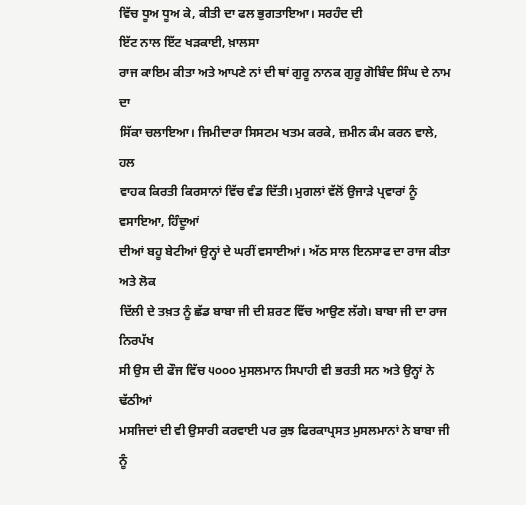ਵਿੱਚ ਧੂਅ ਧੂਅ ਕੇ, ਕੀਤੀ ਦਾ ਫਲ ਭੁਗਤਾਇਆ। ਸਰਹੰਦ ਦੀ
ਇੱਟ ਨਾਲ ਇੱਟ ਖੜਕਾਈ, ਖ਼ਾਲਸਾ
ਰਾਜ ਕਾਇਮ ਕੀਤਾ ਅਤੇ ਆਪਣੇ ਨਾਂ ਦੀ ਥਾਂ ਗੁਰੂ ਨਾਨਕ ਗੁਰੂ ਗੋਬਿੰਦ ਸਿੰਘ ਦੇ ਨਾਮ ਦਾ
ਸਿੱਕਾ ਚਲਾਇਆ। ਜਿਮੀਦਾਰਾ ਸਿਸਟਮ ਖਤਮ ਕਰਕੇ, ਜ਼ਮੀਨ ਕੰਮ ਕਰਨ ਵਾਲੇ, ਹਲ
ਵਾਹਕ ਕਿਰਤੀ ਕਿਰਸਾਨਾਂ ਵਿੱਚ ਵੰਡ ਦਿੱਤੀ। ਮੁਗਲਾਂ ਵੱਲੋਂ ਉਜਾੜੇ ਪ੍ਰਵਾਰਾਂ ਨੂੰ
ਵਸਾਇਆ, ਹਿੰਦੂਆਂ
ਦੀਆਂ ਬਹੂ ਬੇਟੀਆਂ ਉਨ੍ਹਾਂ ਦੇ ਘਰੀਂ ਵਸਾਈਆਂ। ਅੱਠ ਸਾਲ ਇਨਸਾਫ ਦਾ ਰਾਜ ਕੀਤਾ ਅਤੇ ਲੋਕ
ਦਿੱਲੀ ਦੇ ਤਖ਼ਤ ਨੂੰ ਛੱਡ ਬਾਬਾ ਜੀ ਦੀ ਸ਼ਰਣ ਵਿੱਚ ਆਉਣ ਲੱਗੇ। ਬਾਬਾ ਜੀ ਦਾ ਰਾਜ ਨਿਰਪੱਖ
ਸੀ ਉਸ ਦੀ ਫੌਜ ਵਿੱਚ ੫੦੦੦ ਮੁਸਲਮਾਨ ਸਿਪਾਹੀ ਵੀ ਭਰਤੀ ਸਨ ਅਤੇ ਉਨ੍ਹਾਂ ਨੇ ਢੱਠੀਆਂ
ਮਸਜਿਦਾਂ ਦੀ ਵੀ ਉਸਾਰੀ ਕਰਵਾਈ ਪਰ ਕੁਝ ਫਿਰਕਾਪ੍ਰਸਤ ਮੁਸਲਮਾਨਾਂ ਨੇ ਬਾਬਾ ਜੀ ਨੂੰ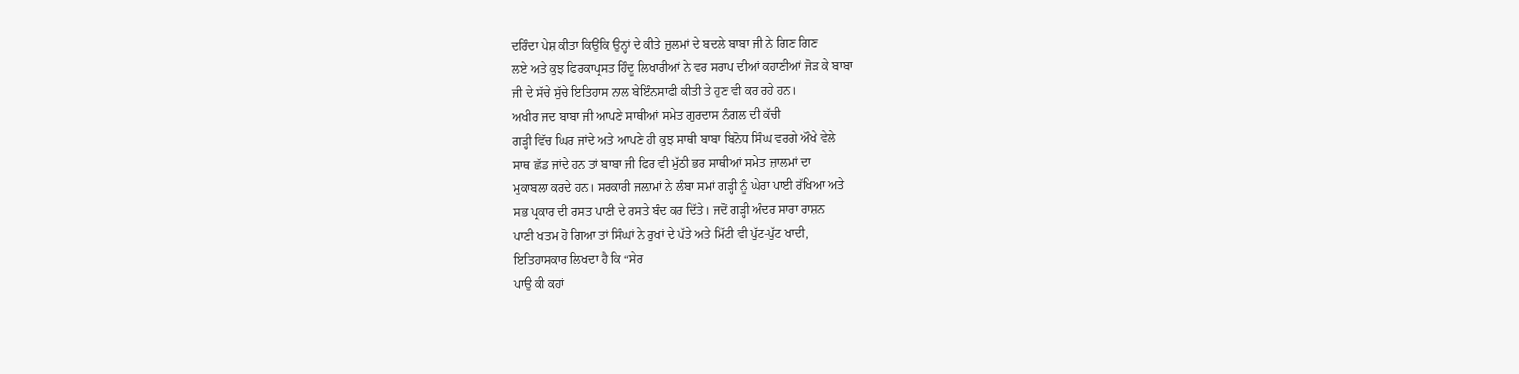ਦਰਿੰਦਾ ਪੇਸ਼ ਕੀਤਾ ਕਿਉਂਕਿ ਉਨ੍ਹਾਂ ਦੇ ਕੀਤੇ ਜ਼ੁਲਮਾਂ ਦੇ ਬਦਲੇ ਬਾਬਾ ਜੀ ਨੇ ਗਿਣ ਗਿਣ
ਲਏ ਅਤੇ ਕੁਝ ਫਿਰਕਾਪ੍ਰਸਤ ਹਿੰਦੂ ਲਿਖਾਰੀਆਂ ਨੇ ਵਰ ਸਰਾਪ ਦੀਆਂ ਕਹਾਣੀਆਂ ਜੋੜ ਕੇ ਬਾਬਾ
ਜੀ ਦੇ ਸੱਚੇ ਸੁੱਚੇ ਇਤਿਹਾਸ ਨਾਲ ਬੇਇੰਨਸਾਫੀ ਕੀਤੀ ਤੇ ਹੁਣ ਵੀ ਕਰ ਰਹੇ ਹਨ।
ਅਖੀਰ ਜਦ ਬਾਬਾ ਜੀ ਆਪਣੇ ਸਾਥੀਆਂ ਸਮੇਤ ਗੁਰਦਾਸ ਨੰਗਲ ਦੀ ਕੱਚੀ
ਗੜ੍ਹੀ ਵਿੱਚ ਘਿਰ ਜਾਂਦੇ ਅਤੇ ਆਪਣੇ ਹੀ ਕੁਝ ਸਾਥੀ ਬਾਬਾ ਬਿਨੋਧ ਸਿੰਘ ਵਰਗੇ ਔਖੇ ਵੇਲੇ
ਸਾਥ ਛੱਡ ਜਾਂਦੇ ਹਨ ਤਾਂ ਬਾਬਾ ਜੀ ਫਿਰ ਵੀ ਮੁੱਠੀ ਭਰ ਸਾਥੀਆਂ ਸਮੇਤ ਜ਼ਾਲਮਾਂ ਦਾ
ਮੁਕਾਬਲਾ ਕਰਦੇ ਹਨ। ਸਰਕਾਰੀ ਜਲ਼ਾਮਾਂ ਨੇ ਲੰਬਾ ਸਮਾਂ ਗੜ੍ਹੀ ਨੂੰ ਘੇਰਾ ਪਾਈ ਰੱਖਿਆ ਅਤੇ
ਸਭ ਪ੍ਰਕਾਰ ਦੀ ਰਸਤ ਪਾਣੀ ਦੇ ਰਸਤੇ ਬੰਦ ਕਰ ਦਿੱਤੇ। ਜਦੋਂ ਗੜ੍ਹੀ ਅੰਦਰ ਸਾਰਾ ਰਾਸ਼ਨ
ਪਾਣੀ ਖਤਮ ਹੋ ਗਿਆ ਤਾਂ ਸਿੰਘਾਂ ਨੇ ਰੁਖਾਂ ਦੇ ਪੱਤੇ ਅਤੇ ਮਿੱਟੀ ਵੀ ਪੁੱਟ-ਪੁੱਟ ਖਾਦੀ,
ਇਤਿਹਾਸਕਾਰ ਲਿਖਦਾ ਹੈ ਕਿ “ਸੇਰ
ਪਾਉ ਕੀ ਕਹਾਂ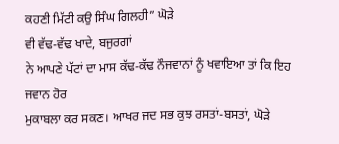ਕਹਣੀ ਮਿੱਟੀ ਕਉ ਸਿੰਘ ਗਿਲਹੀ” ਘੋੜੇ
ਵੀ ਵੱਢ-ਵੱਢ ਖਾਦੇ, ਬਜੁਰਗਾਂ
ਨੇ ਆਪਣੇ ਪੱਟਾਂ ਦਾ ਮਾਸ ਕੱਢ-ਕੱਢ ਨੌਜਵਾਨਾਂ ਨੂੰ ਖਵਾਇਆ ਤਾਂ ਕਿ ਇਹ ਜਵਾਨ ਹੋਰ
ਮੁਕਾਬਲਾ ਕਰ ਸਕਣ। ਆਖਰ ਜਦ ਸਭ ਕੁਝ ਰਸਤਾਂ-ਬਸਤਾਂ, ਘੋੜੇ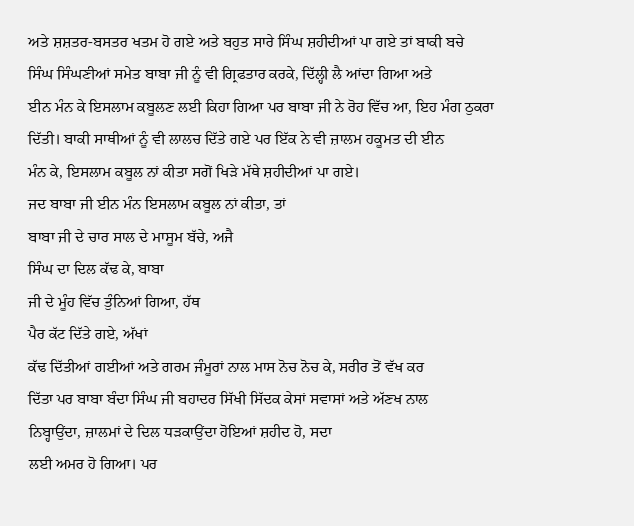ਅਤੇ ਸ਼ਸ਼ਤਰ-ਬਸਤਰ ਖਤਮ ਹੋ ਗਏ ਅਤੇ ਬਹੁਤ ਸਾਰੇ ਸਿੰਘ ਸ਼ਹੀਦੀਆਂ ਪਾ ਗਏ ਤਾਂ ਬਾਕੀ ਬਚੇ
ਸਿੰਘ ਸਿੰਘਣੀਆਂ ਸਮੇਤ ਬਾਬਾ ਜੀ ਨੂੰ ਵੀ ਗ੍ਰਿਫਤਾਰ ਕਰਕੇ, ਦਿੱਲ੍ਹੀ ਲੈ ਆਂਦਾ ਗਿਆ ਅਤੇ
ਈਨ ਮੰਨ ਕੇ ਇਸਲਾਮ ਕਬੂਲਣ ਲਈ ਕਿਹਾ ਗਿਆ ਪਰ ਬਾਬਾ ਜੀ ਨੇ ਰੋਹ ਵਿੱਚ ਆ, ਇਹ ਮੰਗ ਠੁਕਰਾ
ਦਿੱਤੀ। ਬਾਕੀ ਸਾਥੀਆਂ ਨੂੰ ਵੀ ਲਾਲਚ ਦਿੱਤੇ ਗਏ ਪਰ ਇੱਕ ਨੇ ਵੀ ਜ਼ਾਲਮ ਹਕੂਮਤ ਦੀ ਈਨ
ਮੰਨ ਕੇ, ਇਸਲਾਮ ਕਬੂਲ ਨਾਂ ਕੀਤਾ ਸਗੋਂ ਖਿੜੇ ਮੱਥੇ ਸ਼ਹੀਦੀਆਂ ਪਾ ਗਏ।
ਜਦ ਬਾਬਾ ਜੀ ਈਨ ਮੰਨ ਇਸਲਾਮ ਕਬੂਲ ਨਾਂ ਕੀਤਾ, ਤਾਂ
ਬਾਬਾ ਜੀ ਦੇ ਚਾਰ ਸਾਲ ਦੇ ਮਾਸੂਮ ਬੱਚੇ, ਅਜੈ
ਸਿੰਘ ਦਾ ਦਿਲ ਕੱਢ ਕੇ, ਬਾਬਾ
ਜੀ ਦੇ ਮੂੰਹ ਵਿੱਚ ਤੁੰਨਿਆਂ ਗਿਆ, ਹੱਥ
ਪੈਰ ਕੱਟ ਦਿੱਤੇ ਗਏ, ਅੱਖਾਂ
ਕੱਢ ਦਿੱਤੀਆਂ ਗਈਆਂ ਅਤੇ ਗਰਮ ਜੰਮੂਰਾਂ ਨਾਲ ਮਾਸ ਨੋਚ ਨੋਚ ਕੇ, ਸਰੀਰ ਤੋਂ ਵੱਖ ਕਰ
ਦਿੱਤਾ ਪਰ ਬਾਬਾ ਬੰਦਾ ਸਿੰਘ ਜੀ ਬਹਾਦਰ ਸਿੱਖੀ ਸਿੱਦਕ ਕੇਸਾਂ ਸਵਾਸਾਂ ਅਤੇ ਅੱਣਖ ਨਾਲ
ਨਿਬ੍ਹਾਉਂਦਾ, ਜ਼ਾਲਮਾਂ ਦੇ ਦਿਲ ਧੜਕਾਉਂਦਾ ਹੋਇਆਂ ਸ਼ਹੀਦ ਹੋ, ਸਦਾ
ਲਈ ਅਮਰ ਹੋ ਗਿਆ। ਪਰ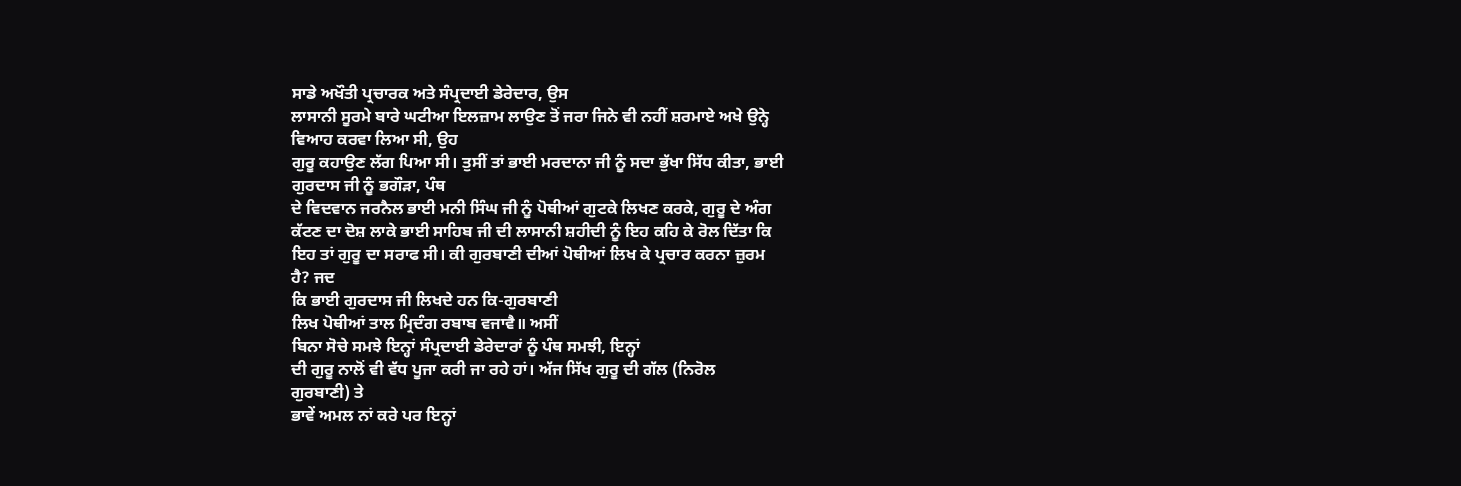ਸਾਡੇ ਅਖੌਤੀ ਪ੍ਰਚਾਰਕ ਅਤੇ ਸੰਪ੍ਰਦਾਈ ਡੇਰੇਦਾਰ, ਉਸ
ਲਾਸਾਨੀ ਸੂਰਮੇ ਬਾਰੇ ਘਟੀਆ ਇਲਜ਼ਾਮ ਲਾਉਣ ਤੋਂ ਜਰਾ ਜਿਨੇ ਵੀ ਨਹੀਂ ਸ਼ਰਮਾਏ ਅਖੇ ਉਨ੍ਹੇ
ਵਿਆਹ ਕਰਵਾ ਲਿਆ ਸੀ, ਉਹ
ਗੁਰੂ ਕਹਾਉਣ ਲੱਗ ਪਿਆ ਸੀ। ਤੁਸੀਂ ਤਾਂ ਭਾਈ ਮਰਦਾਨਾ ਜੀ ਨੂੰ ਸਦਾ ਭੁੱਖਾ ਸਿੱਧ ਕੀਤਾ, ਭਾਈ
ਗੁਰਦਾਸ ਜੀ ਨੂੰ ਭਗੌੜਾ, ਪੰਥ
ਦੇ ਵਿਦਵਾਨ ਜਰਨੈਲ ਭਾਈ ਮਨੀ ਸਿੰਘ ਜੀ ਨੂੰ ਪੋਥੀਆਂ ਗੁਟਕੇ ਲਿਖਣ ਕਰਕੇ, ਗੁਰੂ ਦੇ ਅੰਗ
ਕੱਟਣ ਦਾ ਦੋਸ਼ ਲਾਕੇ ਭਾਈ ਸਾਹਿਬ ਜੀ ਦੀ ਲਾਸਾਨੀ ਸ਼ਹੀਦੀ ਨੂੰ ਇਹ ਕਹਿ ਕੇ ਰੋਲ ਦਿੱਤਾ ਕਿ
ਇਹ ਤਾਂ ਗੁਰੂ ਦਾ ਸਰਾਫ ਸੀ। ਕੀ ਗੁਰਬਾਣੀ ਦੀਆਂ ਪੋਥੀਆਂ ਲਿਖ ਕੇ ਪ੍ਰਚਾਰ ਕਰਨਾ ਜ਼ੁਰਮ
ਹੈ? ਜਦ
ਕਿ ਭਾਈ ਗੁਰਦਾਸ ਜੀ ਲਿਖਦੇ ਹਨ ਕਿ-ਗੁਰਬਾਣੀ
ਲਿਖ ਪੋਥੀਆਂ ਤਾਲ ਮ੍ਰਿਦੰਗ ਰਬਾਬ ਵਜਾਵੈ॥ ਅਸੀਂ
ਬਿਨਾ ਸੋਚੇ ਸਮਝੇ ਇਨ੍ਹਾਂ ਸੰਪ੍ਰਦਾਈ ਡੇਰੇਦਾਰਾਂ ਨੂੰ ਪੰਥ ਸਮਝੀ, ਇਨ੍ਹਾਂ
ਦੀ ਗੁਰੂ ਨਾਲੋਂ ਵੀ ਵੱਧ ਪੂਜਾ ਕਰੀ ਜਾ ਰਹੇ ਹਾਂ। ਅੱਜ ਸਿੱਖ ਗੁਰੂ ਦੀ ਗੱਲ (ਨਿਰੋਲ
ਗੁਰਬਾਣੀ) ਤੇ
ਭਾਵੇਂ ਅਮਲ ਨਾਂ ਕਰੇ ਪਰ ਇਨ੍ਹਾਂ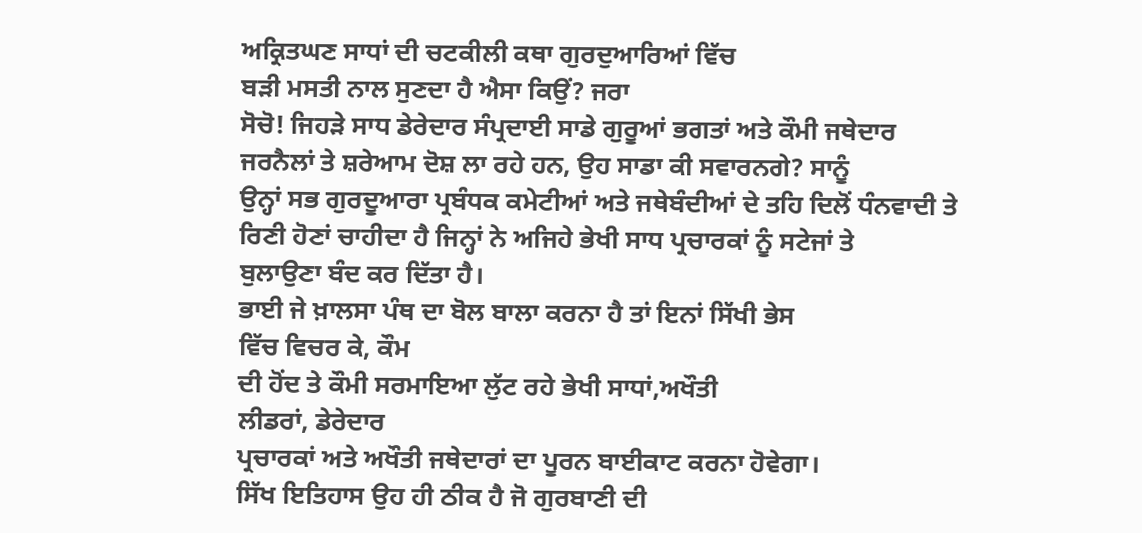ਅਕ੍ਰਿਤਘਣ ਸਾਧਾਂ ਦੀ ਚਟਕੀਲੀ ਕਥਾ ਗੁਰਦੁਆਰਿਆਂ ਵਿੱਚ
ਬੜੀ ਮਸਤੀ ਨਾਲ ਸੁਣਦਾ ਹੈ ਐਸਾ ਕਿਉਂ? ਜਰਾ
ਸੋਚੋ! ਜਿਹੜੇ ਸਾਧ ਡੇਰੇਦਾਰ ਸੰਪ੍ਰਦਾਈ ਸਾਡੇ ਗੁਰੂਆਂ ਭਗਤਾਂ ਅਤੇ ਕੌਮੀ ਜਥੇਦਾਰ
ਜਰਨੈਲਾਂ ਤੇ ਸ਼ਰੇਆਮ ਦੋਸ਼ ਲਾ ਰਹੇ ਹਨ, ਉਹ ਸਾਡਾ ਕੀ ਸਵਾਰਨਗੇ? ਸਾਨੂੰ
ਉਨ੍ਹਾਂ ਸਭ ਗੁਰਦੂਆਰਾ ਪ੍ਰਬੰਧਕ ਕਮੇਟੀਆਂ ਅਤੇ ਜਥੇਬੰਦੀਆਂ ਦੇ ਤਹਿ ਦਿਲੋਂ ਧੰਨਵਾਦੀ ਤੇ
ਰਿਣੀ ਹੋਣਾਂ ਚਾਹੀਦਾ ਹੈ ਜਿਨ੍ਹਾਂ ਨੇ ਅਜਿਹੇ ਭੇਖੀ ਸਾਧ ਪ੍ਰਚਾਰਕਾਂ ਨੂੰ ਸਟੇਜਾਂ ਤੇ
ਬੁਲਾਉਣਾ ਬੰਦ ਕਰ ਦਿੱਤਾ ਹੈ।
ਭਾਈ ਜੇ ਖ਼ਾਲਸਾ ਪੰਥ ਦਾ ਬੋਲ ਬਾਲਾ ਕਰਨਾ ਹੈ ਤਾਂ ਇਨਾਂ ਸਿੱਖੀ ਭੇਸ
ਵਿੱਚ ਵਿਚਰ ਕੇ, ਕੌਮ
ਦੀ ਹੋਂਦ ਤੇ ਕੌਮੀ ਸਰਮਾਇਆ ਲੁੱਟ ਰਹੇ ਭੇਖੀ ਸਾਧਾਂ,ਅਖੌਤੀ
ਲੀਡਰਾਂ, ਡੇਰੇਦਾਰ
ਪ੍ਰਚਾਰਕਾਂ ਅਤੇ ਅਖੌਤੀ ਜਥੇਦਾਰਾਂ ਦਾ ਪੂਰਨ ਬਾਈਕਾਟ ਕਰਨਾ ਹੋਵੇਗਾ।
ਸਿੱਖ ਇਤਿਹਾਸ ਉਹ ਹੀ ਠੀਕ ਹੈ ਜੋ ਗੁਰਬਾਣੀ ਦੀ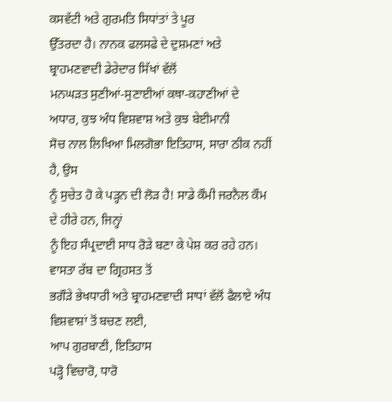ਕਸਵੱਟੀ ਅਤੇ ਗੁਰਮਤਿ ਸਿਧਾਂਤਾਂ ਤੇ ਪੂਰ
ਉੱਤਰਦਾ ਹੈ। ਨਾਨਕ ਫਲਸਫੇ ਦੇ ਦੁਸ਼ਮਣਾਂ ਅਤੇ ਬ੍ਰਾਹਮਣਵਾਦੀ ਡੇਰੇਦਾਰ ਸਿੱਖਾਂ ਵੱਲੋਂ
ਮਨਘੜਤ ਸੁਣੀਆਂ-ਸੁਣਾਈਆਂ ਕਥਾ-ਕਹਾਣੀਆਂ ਦੇ ਅਧਾਰ, ਕੁਝ ਅੰਧ ਵਿਸ਼ਵਾਸ਼ ਅਤੇ ਕੁਝ ਬੇਈਮਾਨੀ
ਸੋਚ ਨਾਲ ਲਿਖਿਆ ਮਿਲਗੋਭਾ ਇਤਿਹਾਸ, ਸਾਰਾ ਠੀਕ ਨਹੀਂ ਹੈ, ਉਸ
ਨੂੰ ਸੁਚੇਤ ਹੋ ਕੇ ਪੜ੍ਹਨ ਦੀ ਲੋੜ ਹੈ! ਸਾਡੇ ਕੌਮੀ ਜਰਨੈਲ ਕੌਮ ਦੇ ਹੀਰੇ ਹਨ, ਜਿਨ੍ਹਾਂ
ਨੂੰ ਇਹ ਸੰਪ੍ਰਦਾਈ ਸਾਧ ਰੋੜੇ ਬਣਾ ਕੇ ਪੇਸ਼ ਕਰ ਰਹੇ ਹਨ। ਵਾਸਤਾ ਰੱਬ ਦਾ ਗ੍ਰਿਹਸਤ ਤੋਂ
ਭਗੌੜੇ ਭੇਖਧਾਰੀ ਅਤੇ ਬ੍ਰਾਹਮਣਵਾਦੀ ਸਾਧਾਂ ਵੱਲੋਂ ਫੈਲਾਏ ਅੰਧ ਵਿਸ਼ਵਾਸ਼ਾਂ ਤੋਂ ਬਚਣ ਲਈ,
ਆਪ ਗੁਰਬਾਣੀ, ਇਤਿਹਾਸ
ਪੜ੍ਹੋ ਵਿਚਾਰੋ, ਧਾਰੋ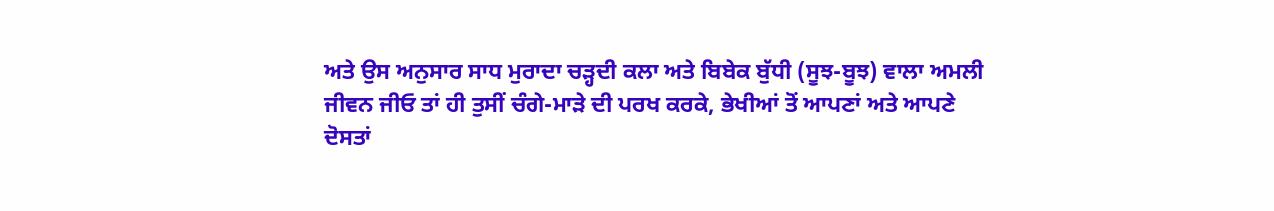ਅਤੇ ਉਸ ਅਨੁਸਾਰ ਸਾਧ ਮੁਰਾਦਾ ਚੜ੍ਹਦੀ ਕਲਾ ਅਤੇ ਬਿਬੇਕ ਬੁੱਧੀ (ਸੂਝ-ਬੂਝ) ਵਾਲਾ ਅਮਲੀ
ਜੀਵਨ ਜੀਓ ਤਾਂ ਹੀ ਤੁਸੀਂ ਚੰਗੇ-ਮਾੜੇ ਦੀ ਪਰਖ ਕਰਕੇ, ਭੇਖੀਆਂ ਤੋਂ ਆਪਣਾਂ ਅਤੇ ਆਪਣੇ
ਦੋਸਤਾਂ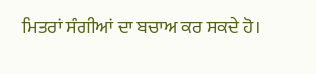ਮਿਤਰਾਂ ਸੰਗੀਆਂ ਦਾ ਬਚਾਅ ਕਰ ਸਕਦੇ ਹੋ।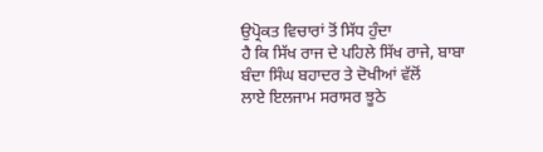ਉਪ੍ਰੋਕਤ ਵਿਚਾਰਾਂ ਤੋਂ ਸਿੱਧ ਹੁੰਦਾ
ਹੈ ਕਿ ਸਿੱਖ ਰਾਜ ਦੇ ਪਹਿਲੇ ਸਿੱਖ ਰਾਜੇ, ਬਾਬਾ ਬੰਦਾ ਸਿੰਘ ਬਹਾਦਰ ਤੇ ਦੋਖੀਆਂ ਵੱਲੋਂ
ਲਾਏ ਇਲਜਾਮ ਸਰਾਸਰ ਝੂਠੇ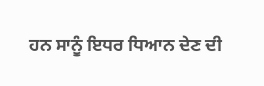ਹਨ ਸਾਨੂੰ ਇਧਰ ਧਿਆਨ ਦੇਣ ਦੀ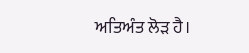ਅਤਿਅੰਤ ਲੋੜ ਹੈ।